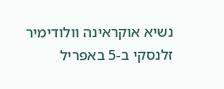נשיא אוקראינה וולודימיר זלנסקי ב-5 באפריל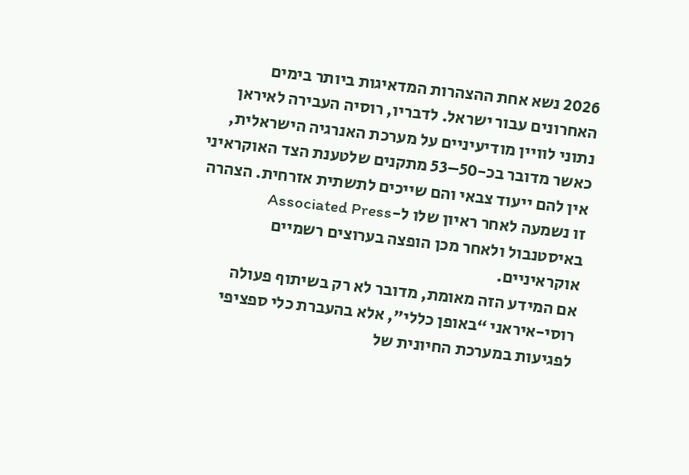2026 נשא אחת ההצהרות המדאיגות ביותר בימים האחרונים עבור ישראל. לדבריו, רוסיה העבירה לאיראן נתוני לוויין מודיעיניים על מערכת האנרגיה הישראלית, כאשר מדובר בכ-50–53 מתקנים שלטענת הצד האוקראיני אין להם ייעוד צבאי והם שייכים לתשתית אזרחית. הצהרה זו נשמעה לאחר ראיון שלו ל-Associated Press באיסטנבול ולאחר מכן הופצה בערוצים רשמיים אוקראיניים.
אם המידע הזה מאומת, מדובר לא רק בשיתוף פעולה רוסי-איראני “באופן כללי”, אלא בהעברת כלי ספציפי לפגיעות במערכת החיונית של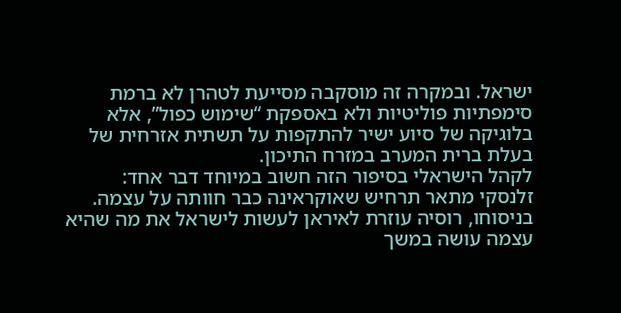ישראל. ובמקרה זה מוסקבה מסייעת לטהרן לא ברמת סימפתיות פוליטיות ולא באספקת “שימוש כפול”, אלא בלוגיקה של סיוע ישיר להתקפות על תשתית אזרחית של בעלת ברית המערב במזרח התיכון.
לקהל הישראלי בסיפור הזה חשוב במיוחד דבר אחד: זלנסקי מתאר תרחיש שאוקראינה כבר חוותה על עצמה. בניסוחו, רוסיה עוזרת לאיראן לעשות לישראל את מה שהיא עצמה עושה במשך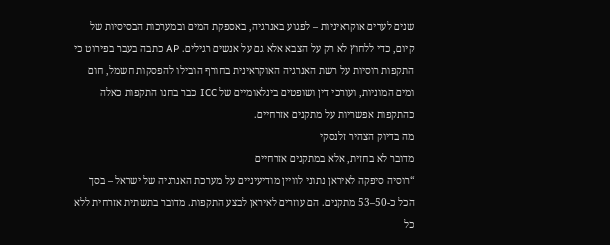שנים לערים אוקראיניות – לפגוע באנרגיה, באספקת המים ובמערכות הבסיסיות של קיום, כדי ללחוץ לא רק על הצבא אלא גם על אנשים רגילים. AP כתבה בעבר בפירוט כי התקפות רוסיות על רשת האנרגיה האוקראינית בחורף הובילו להפסקות חשמל, חום ומים המוניות, ועורכי דין ושופטים בינלאומיים של ICC כבר בחנו התקפות כאלה כהתקפות אפשריות על מתקנים אזרחיים.
מה בדיוק הצהיר זלנסקי
מדובר לא בחזית, אלא במתקנים אזרחיים
“רוסיה סיפקה לאיראן נתוני לוויין מודיעיניים על מערכת האנרגיה של ישראל – בסך הכל כ-50–53 מתקנים. הם עוזרים לאיראן לבצע התקפות. מדובר בתשתית אזרחית ללא כל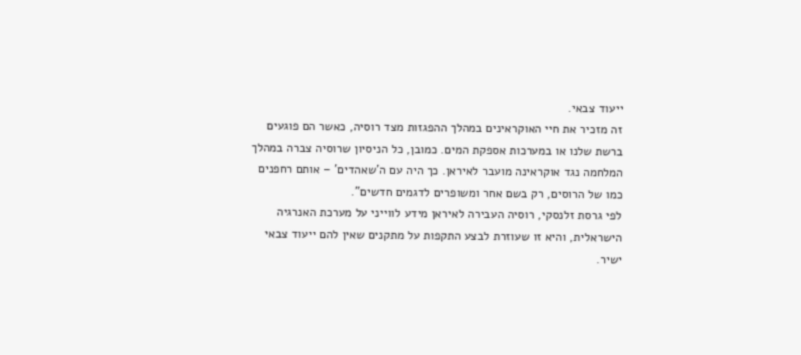ייעוד צבאי.
זה מזכיר את חיי האוקראינים במהלך ההפגזות מצד רוסיה, כאשר הם פוגעים ברשת שלנו או במערכות אספקת המים. כמובן, כל הניסיון שרוסיה צברה במהלך המלחמה נגד אוקראינה מועבר לאיראן. כך היה עם ה’שאהדים’ – אותם רחפנים כמו של הרוסים, רק בשם אחר ומשופרים לדגמים חדשים”.
לפי גרסת זלנסקי, רוסיה העבירה לאיראן מידע לווייני על מערכת האנרגיה הישראלית, והיא זו שעוזרת לבצע התקפות על מתקנים שאין להם ייעוד צבאי ישיר.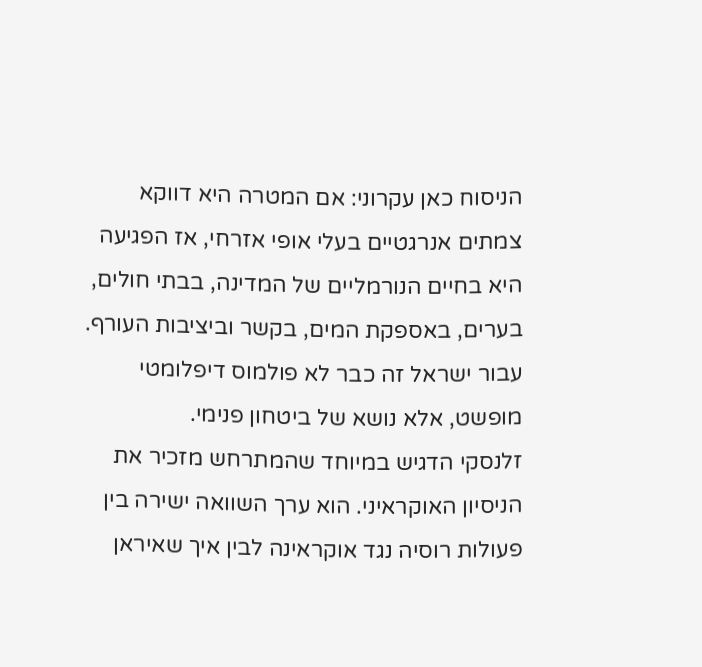הניסוח כאן עקרוני: אם המטרה היא דווקא צמתים אנרגטיים בעלי אופי אזרחי, אז הפגיעה היא בחיים הנורמליים של המדינה, בבתי חולים, בערים, באספקת המים, בקשר וביציבות העורף. עבור ישראל זה כבר לא פולמוס דיפלומטי מופשט, אלא נושא של ביטחון פנימי.
זלנסקי הדגיש במיוחד שהמתרחש מזכיר את הניסיון האוקראיני. הוא ערך השוואה ישירה בין פעולות רוסיה נגד אוקראינה לבין איך שאיראן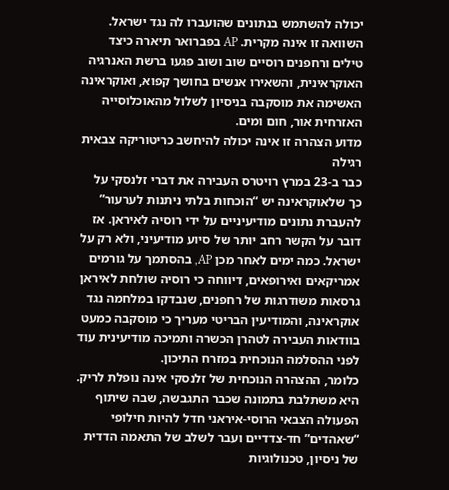יכולה להשתמש בנתונים שהועברו לה נגד ישראל. השוואה זו אינה מקרית. AP בפברואר תיארה כיצד טילים ורחפנים רוסיים שוב ושוב פגעו ברשת האנרגיה האוקראינית, והשאירו אנשים בחושך קפוא, ואוקראינה האשימה את מוסקבה בניסיון לשלול מהאוכלוסייה האזרחית אור, חום ומים.
מדוע הצהרה זו אינה יכולה להיחשב כריטוריקה צבאית רגילה
כבר ב-23 במרץ רויטרס העבירה את דברי זלנסקי על כך שלאוקראינה יש “הוכחות בלתי ניתנות לערעור” להעברת נתונים מודיעיניים על ידי רוסיה לאיראן. אז דובר על הקשר רחב יותר של סיוע מודיעיני, ולא רק על ישראל. כמה ימים לאחר מכן AP, בהסתמך על גורמים אמריקאים ואירופאים, דיווחה כי רוסיה שולחת לאיראן גרסאות משודרגות של רחפנים, שנבדקו במלחמה נגד אוקראינה, והמודיעין הבריטי מעריך כי מוסקבה כמעט בוודאות העבירה לטהרן הכשרה ותמיכה מודיעינית עוד לפני ההסלמה הנוכחית במזרח התיכון.
כלומר, ההצהרה הנוכחית של זלנסקי אינה נופלת לריק.
היא משתלבת בתמונה שכבר התגבשה, שבה שיתוף הפעולה הצבאי הרוסי-איראני חדל להיות חילופי “שאהדים” חד-צדדיים ועבר לשלב של התאמה הדדית של ניסיון, טכנולוגיות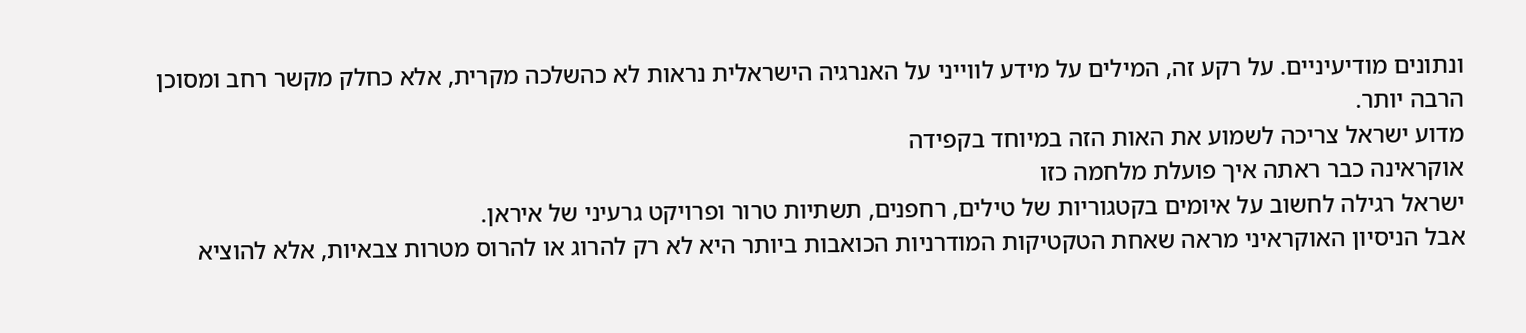ונתונים מודיעיניים. על רקע זה, המילים על מידע לווייני על האנרגיה הישראלית נראות לא כהשלכה מקרית, אלא כחלק מקשר רחב ומסוכן הרבה יותר.
מדוע ישראל צריכה לשמוע את האות הזה במיוחד בקפידה
אוקראינה כבר ראתה איך פועלת מלחמה כזו
ישראל רגילה לחשוב על איומים בקטגוריות של טילים, רחפנים, תשתיות טרור ופרויקט גרעיני של איראן.
אבל הניסיון האוקראיני מראה שאחת הטקטיקות המודרניות הכואבות ביותר היא לא רק להרוג או להרוס מטרות צבאיות, אלא להוציא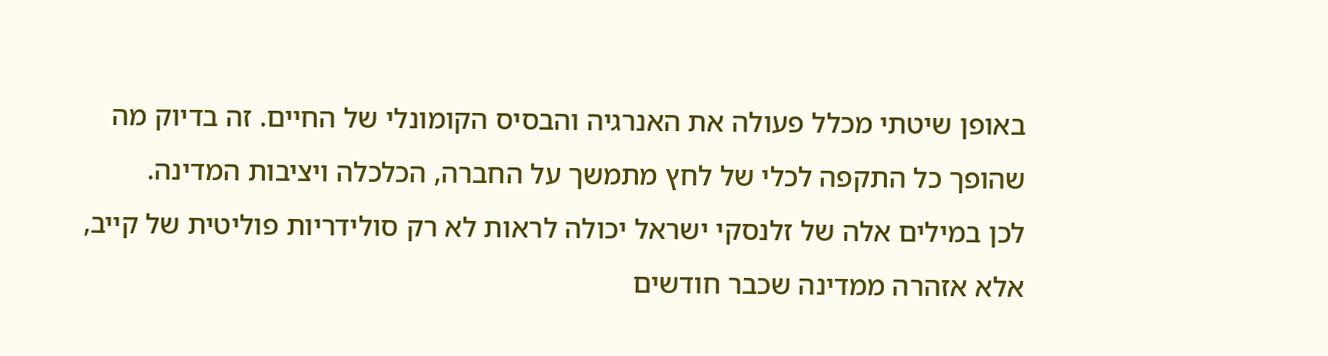באופן שיטתי מכלל פעולה את האנרגיה והבסיס הקומונלי של החיים. זה בדיוק מה שהופך כל התקפה לכלי של לחץ מתמשך על החברה, הכלכלה ויציבות המדינה.
לכן במילים אלה של זלנסקי ישראל יכולה לראות לא רק סולידריות פוליטית של קייב, אלא אזהרה ממדינה שכבר חודשים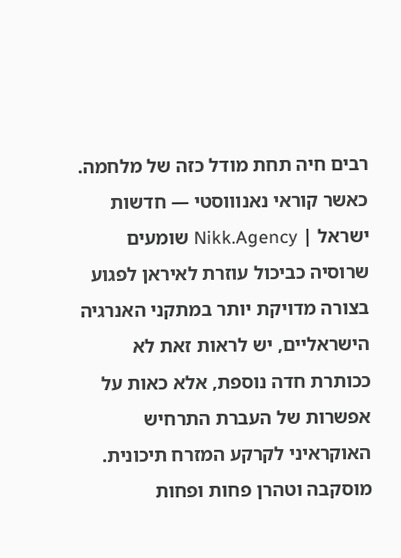רבים חיה תחת מודל כזה של מלחמה. כאשר קוראי נאנוווסטי — חדשות ישראל | Nikk.Agency שומעים שרוסיה כביכול עוזרת לאיראן לפגוע בצורה מדויקת יותר במתקני האנרגיה הישראליים, יש לראות זאת לא ככותרת חדה נוספת, אלא כאות על אפשרות של העברת התרחיש האוקראיני לקרקע המזרח תיכונית.
מוסקבה וטהרן פחות ופחות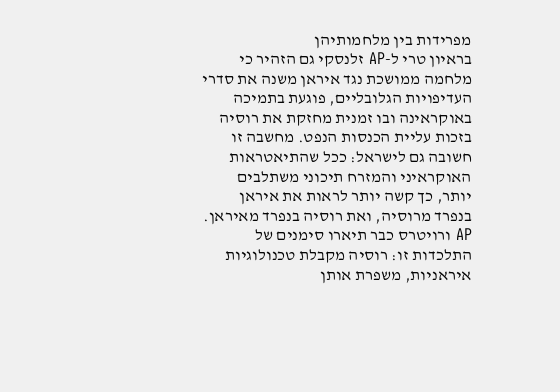מפרידות בין מלחמותיהן
בראיון טרי ל-AP זלנסקי גם הזהיר כי מלחמה ממושכת נגד איראן משנה את סדרי העדיפויות הגלובליים, פוגעת בתמיכה באוקראינה ובו זמנית מחזקת את רוסיה בזכות עליית הכנסות הנפט. מחשבה זו חשובה גם לישראל: ככל שהתיאטראות האוקראיני והמזרח תיכוני משתלבים יותר, כך קשה יותר לראות את איראן בנפרד מרוסיה, ואת רוסיה בנפרד מאיראן.
AP ורויטרס כבר תיארו סימנים של התלכדות זו: רוסיה מקבלת טכנולוגיות איראניות, משפרת אותן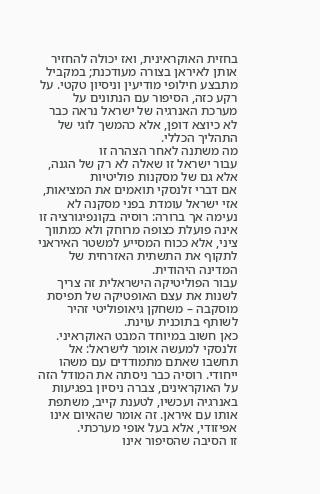בחזית האוקראינית, ואז יכולה להחזיר אותן לאיראן בצורה מעודכנת; במקביל מתבצע חילופי מודיעין וניסיון טקטי. על רקע כזה, הסיפור עם הנתונים על מערכת האנרגיה של ישראל נראה כבר לא כיוצא דופן, אלא כהמשך לוגי של התהליך הכללי.
מה משתנה לאחר הצהרה זו
עבור ישראל זו שאלה לא רק של הגנה, אלא גם של מסקנות פוליטיות
אם דברי זלנסקי תואמים את המציאות, אזי ישראל עומדת בפני מסקנה לא נעימה אך ברורה: רוסיה בקונפיגורציה זו אינה פועלת כצופה מרוחק ולא כמתווך ציני, אלא ככוח המסייע למשטר האיראני לתקוף את התשתית האזרחית של המדינה היהודית.
עבור הפוליטיקה הישראלית זה צריך לשנות את עצם האופטיקה של תפיסת מוסקבה – משחקן גיאופוליטי זהיר לשותף בתוכנית עוינת.
כאן חשוב במיוחד המבט האוקראיני. זלנסקי למעשה אומר לישראל: אל תחשבו שאתם מתמודדים עם משהו ייחודי. רוסיה כבר ניסתה את המודל הזה על האוקראינים, צברה ניסיון בפגיעות באנרגיה ועכשיו, לטענת קייב, משתפת אותו עם איראן. זה אומר שהאיום אינו אפיזודי, אלא בעל אופי מערכתי.
זו הסיבה שהסיפור אינו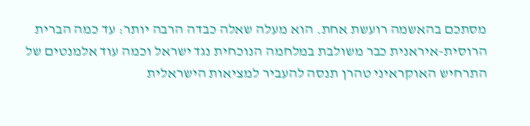מסתכם בהאשמה רועשת אחת. הוא מעלה שאלה כבדה הרבה יותר: עד כמה הברית הרוסית-איראנית כבר משולבת במלחמה הנוכחית נגד ישראל וכמה עוד אלמנטים של התרחיש האוקראיני טהרן תנסה להעביר למציאות הישראלית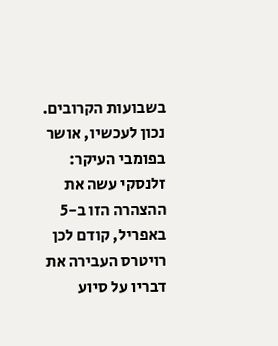בשבועות הקרובים.
נכון לעכשיו, אושר בפומבי העיקר: זלנסקי עשה את ההצהרה הזו ב-5 באפריל, קודם לכן רויטרס העבירה את דבריו על סיוע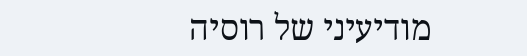מודיעיני של רוסיה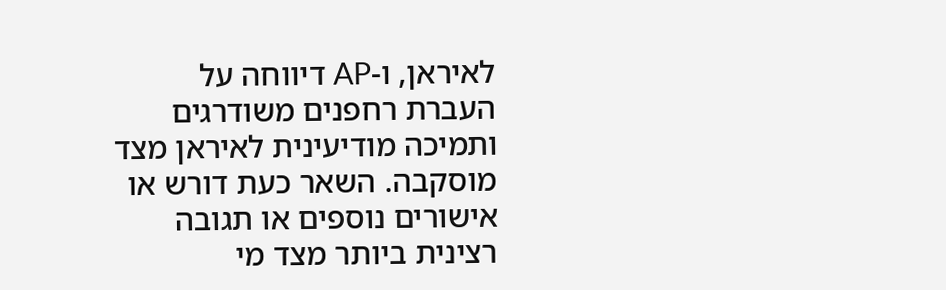לאיראן, ו-AP דיווחה על העברת רחפנים משודרגים ותמיכה מודיעינית לאיראן מצד מוסקבה. השאר כעת דורש או אישורים נוספים או תגובה רצינית ביותר מצד מי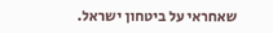שאחראי על ביטחון ישראל.